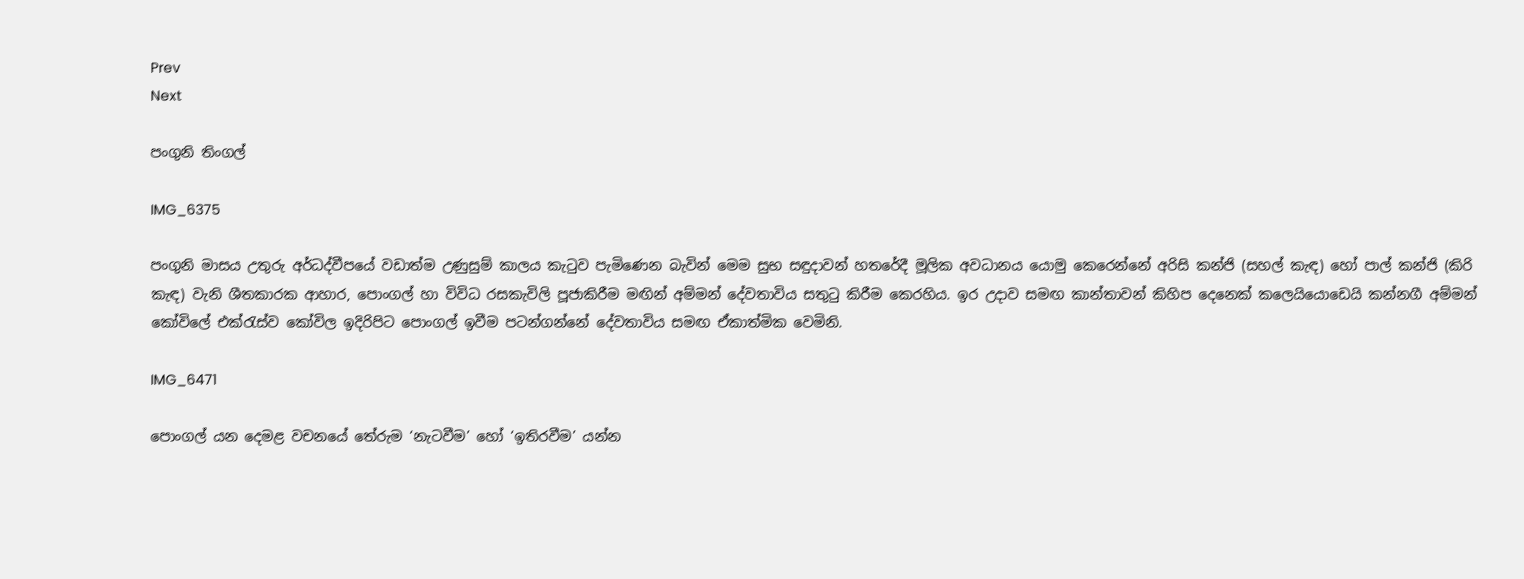Prev
Next

පංගුනි තිංගල්

IMG_6375

පංගුනි මාසය උතුරු අර්ධද්වීපයේ වඩාත්ම උණුසුම් කාලය කැටුව පැමිණෙන බැවින් මෙම සුභ සඳුදාවන් හතරේදී මූලික අවධානය යොමු කෙරෙන්නේ අරිසි කන්ජි (සහල් කැඳ) හෝ පාල් කන්ජි (කිරි කැඳ) වැනි ශීතකාරක ආහාර, පොංගල් හා විවිධ රසකැවිලි පූජාකිරීම මඟින් අම්මන් දේවතාවිය සතුටු කිරීම කෙරහිය. ඉර උදාව සමඟ කාන්තාවන් කිහිප දෙනෙක් කලෙයියොඩෙයි කන්නගී අම්මන් කෝවිලේ එක්රැස්ව කෝවිල ඉදිරිපිට පොංගල් ඉවීම පටන්ගන්නේ දේවතාවිය සමඟ ඒකාත්මික වෙමිනි.

IMG_6471

පොංගල් යන දෙමළ වචනයේ තේරුම ‘නැටවීම’ හෝ ‘ඉතිරවීම’ යන්න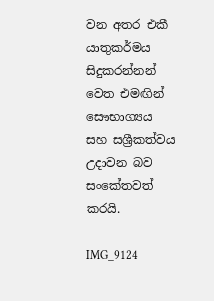වන අතර එකී යාතුකර්මය සිදුකරන්නන් වෙත එමඟින් සෞභාග්‍යය සහ සශ්‍රීකත්වය උදාවන බව සංකේතවත් කරයි.

IMG_9124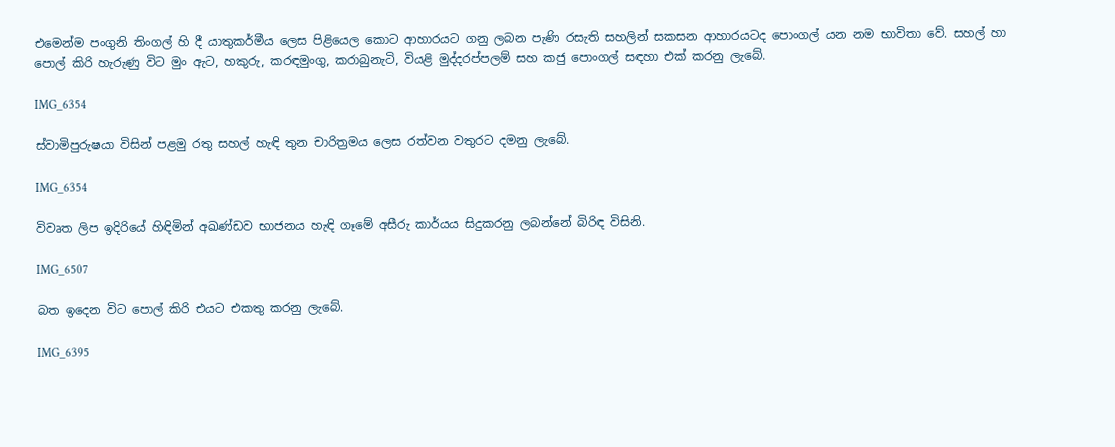එමෙන්ම පංගුනි තිංගල් හි දී යාතුකර්මීය ලෙස පිළියෙල කොට ආහාරයට ගනු ලබන පැණි රසැති සහලින් සකසන ආහාරයටද පොංගල් යන නම භාවිතා වේ. සහල් හා පොල් කිරි හැරුණු විට මුං ඇට, හකුරු, කරඳමුංගු, කරාබුනැටි, වියළි මුද්දරප්පලම් සහ කජු පොංගල් සඳහා එක් කරනු ලැබේ.

IMG_6354

ස්වාමිපුරුෂයා විසින් පළමු රතු සහල් හැඳි තුන චාරිත්‍රමය ලෙස රත්වන වතුරට දමනු ලැබේ.

IMG_6354

විවෘත ලිප ඉදිරියේ හිඳිමින් අඛණ්ඩව භාජනය හැඳි ගෑමේ අසීරු කාර්යය සිදුකරනු ලබන්නේ බිරිඳ විසිනි.

IMG_6507

බත ඉදෙන විට පොල් කිරි එයට එකතු කරනු ලැබේ.

IMG_6395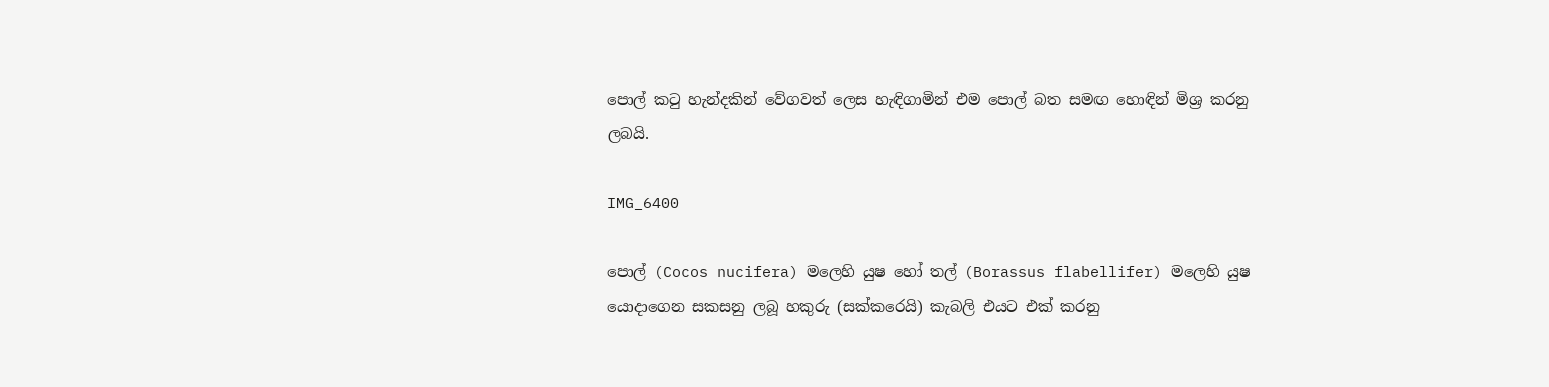පොල් කටු හැන්දකින් වේගවත් ලෙස හැඳිගාමින් එම පොල් බත සමඟ හොඳින් මිශ්‍ර කරනු ලබයි.

IMG_6400

පොල් (Cocos nucifera) මලෙහි යුෂ හෝ තල් (Borassus flabellifer) මලෙහි යුෂ යොදාගෙන සකසනු ලබූ හකුරු (සක්කරෙයි) කැබලි එයට එක් කරනු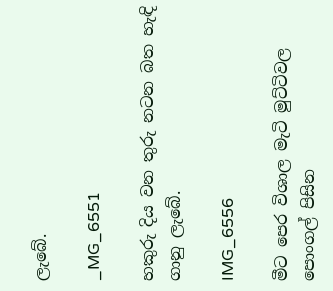ලැබේ.

_MG_6551

හකුරු දිය වන තුරු නටන බත හැඳි ගානු ලැබේ.

IMG_6556

මීට පෙර විශාල මැටි මුට්ටිවල පොංගල් පිසින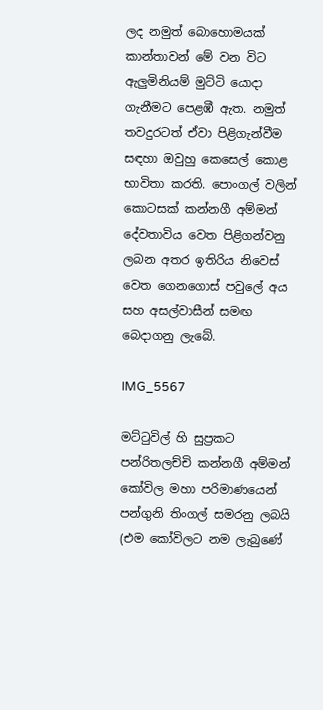ලද නමුත් බොහොමයක් කාන්තාවන් මේ වන විට ඇලුමිනියම් මුට්ටි යොදා ගැනීමට පෙළඹී ඇත. නමුත් තවදුරටත් ඒවා පිළිගැන්වීම සඳහා ඔවුහු කෙසෙල් කොළ භාවිතා කරති. පොංගල් වලින් කොටසක් කන්නගී අම්මන් දේවතාවිය වෙත පිළිගන්වනු ලබන අතර ඉතිරිය නිවෙස් වෙත ගෙනගොස් පවුලේ අය සහ අසල්වාසීන් සමඟ බෙදාගනු ලැබේ.

IMG_5567

මට්ටුවිල් හි සුප්‍රකට පන්රිතලච්චි කන්නගී අම්මන් කෝවිල මහා පරිමාණයෙන් පන්ගුනි තිංගල් සමරනු ලබයි (එම කෝවිලට නම ලැබුණේ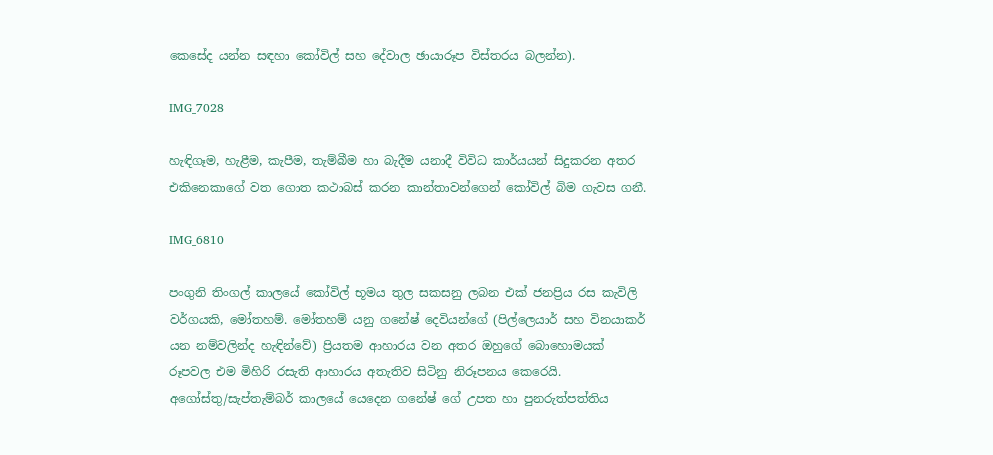කෙසේද යන්න සඳහා කෝවිල් සහ දේවාල ඡායාරූප විස්තරය බලන්න).

IMG_7028

හැඳිගෑම, හැළීම, කැපීම, තැම්බීම හා බැදීම යනාදී විවිධ කාර්යයන් සිදුකරන අතර එකිනෙකාගේ වත ගොත කථාබස් කරන කාන්තාවන්ගෙන් කෝවිල් බිම ගැවස ගනී.

IMG_6810

පංගුනි තිංගල් කාලයේ කෝවිල් භූමය තුල සකසනු ලබන එක් ජනප්‍රිය රස කැවිලි වර්ගයකි, මෝතහම්. මෝතහම් යනු ගනේෂ් දෙවියන්ගේ (පිල්ලෙයාර් සහ විනයාකර් යන නම්වලින්ද හැඳින්වේ) ප්‍රියතම ආහාරය වන අතර ඔහුගේ බොහොමයක් රූපවල එම මිහිරි රසැති ආහාරය අතැතිව සිටිනු නිරූපනය කෙරෙයි. අගෝස්තු/සැප්තැම්බර් කාලයේ යෙදෙන ගනේෂ් ගේ උපත හා පුනරුත්පත්තිය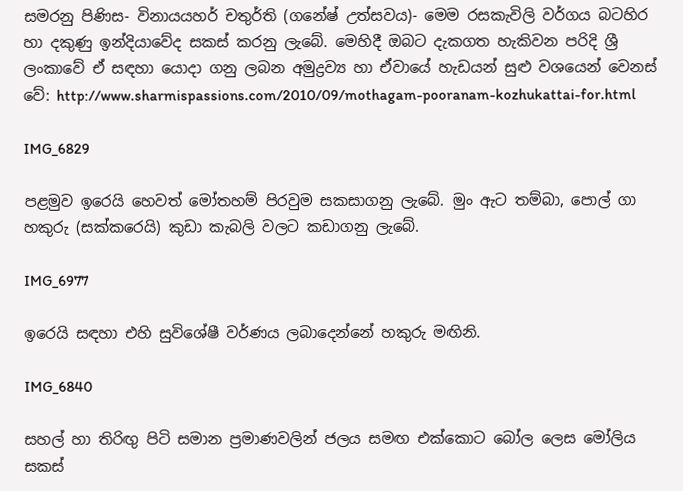සමරනු පිණිස- විනායයහර් චතුර්ති (ගනේෂ් උත්සවය)- මෙම රසකැවිලි වර්ගය බටහිර හා දකුණු ඉන්දියාවේද සකස් කරනු ලැබේ. මෙහිදී ඔබට දැකගත හැකිවන පරිදි ශ්‍රී ලංකාවේ ඒ සඳහා යොදා ගනු ලබන අමුද්‍රව්‍ය හා ඒවායේ හැඩයන් සුළු වශයෙන් වෙනස් වේ: http://www.sharmispassions.com/2010/09/mothagam-pooranam-kozhukattai-for.html

IMG_6829

පළමුව ඉරෙයි හෙවත් මෝතහම් පිරවුම සකසාගනු ලැබේ. මුං ඇට තම්බා, පොල් ගා හකුරු (සක්කරෙයි) කුඩා කැබලි වලට කඩාගනු ලැබේ.

IMG_6977

ඉරෙයි සඳහා එහි සුවිශේෂී වර්ණය ලබාදෙන්නේ හකුරු මඟිනි.

IMG_6840

සහල් හා තිරිඟු පිටි සමාන ප්‍රමාණවලින් ජලය සමඟ එක්කොට බෝල ලෙස මෝලිය සකස්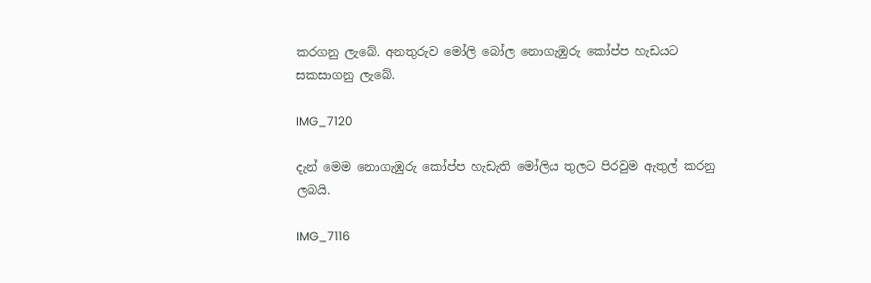කරගනු ලැබේ. අනතුරුව මෝලි බෝල නොගැඹුරු කෝප්ප හැඩයට සකසාගනු ලැබේ.

IMG_7120

දැන් මෙම නොගැඹුරු කෝප්ප හැඩැති මෝලිය තුලට පිරවුම ඇතුල් කරනු ලබයි.

IMG_7116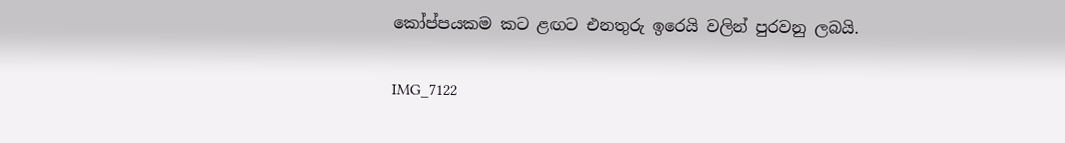කෝප්පයකම කට ළඟට එනතුරු ඉරෙයි වලින් පුරවනු ලබයි.

IMG_7122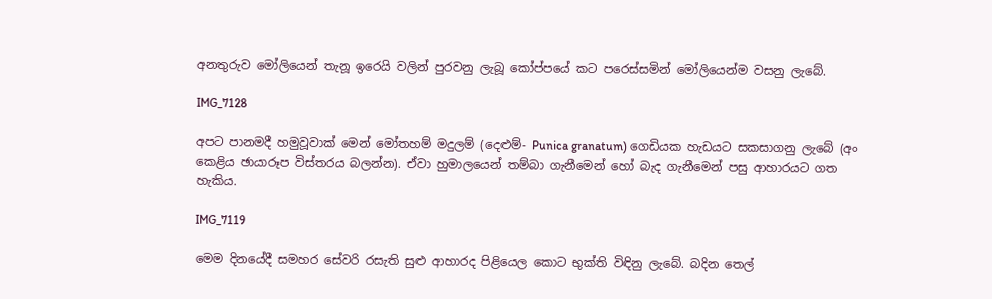අනතුරුව මෝලියෙන් තැනූ ඉරෙයි වලින් පුරවනු ලැබූ කෝප්පයේ කට පරෙස්සමින් මෝලියෙන්ම වසනු ලැබේ.

IMG_7128

අපට පානමදී හමුවූවාක් මෙන් මෝතහම් මදුලම් (දෙළුම්- Punica granatum) ගෙඩියක හැඩයට සකසාගනු ලැබේ (අං කෙළිය ඡායාරූප විස්තරය බලන්න). ඒවා හුමාලයෙන් තම්බා ගැනීමෙන් හෝ බැද ගැනීමෙන් පසු ආහාරයට ගත හැකිය.

IMG_7119

මෙම දිනයේදී සමහර සේවරි රසැති සුළු ආහාරද පිළියෙල කොට භුක්ති විඳිනු ලැබේ. බදින තෙල්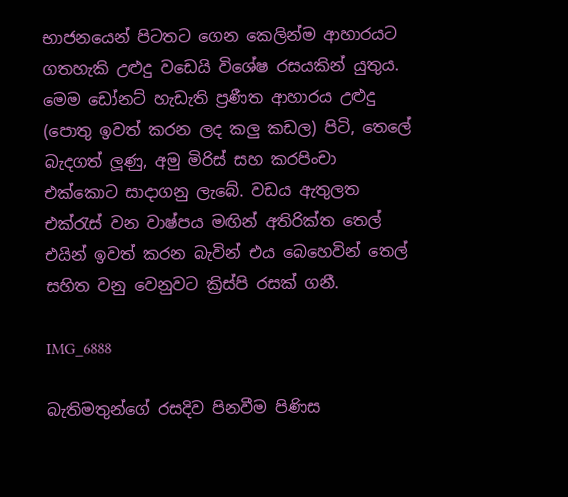භාජනයෙන් පිටතට ගෙන කෙලින්ම ආහාරයට ගතහැකි උළුදු වඩෙයි විශේෂ රසයකින් යුතුය. මෙම ඩෝනට් හැඩැති ප්‍රණීත ආහාරය උළුදු (පොතු ඉවත් කරන ලද කලු කඩල) පිටි, තෙලේ බැදගත් ලූණු, අමු මිරිස් සහ කරපිංචා එක්කොට සාදාගනු ලැබේ. වඩය ඇතුලත එක්රැස් වන වාෂ්පය මඟින් අතිරික්ත තෙල් එයින් ඉවත් කරන බැවින් එය බෙහෙවින් තෙල් සහිත වනු වෙනුවට ක්‍රිස්පි රසක් ගනී.

IMG_6888

බැතිමතුන්ගේ රසදිව පිනවීම පිණිස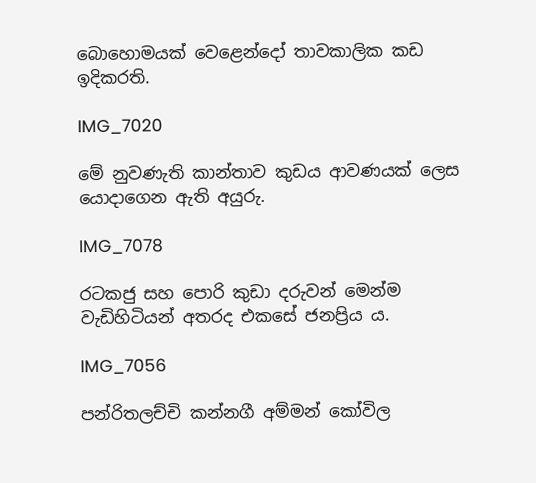බොහොමයක් වෙළෙන්දෝ තාවකාලික කඩ ඉදිකරති.

IMG_7020

මේ නුවණැති කාන්තාව කුඩය ආවණයක් ලෙස යොදාගෙන ඇති අයුරු.

IMG_7078

රටකජු සහ පොරි කුඩා දරුවන් මෙන්ම වැඩිහිටියන් අතරද එකසේ ජනප්‍රිය ය.

IMG_7056

පන්රිතලච්චි කන්නගී අම්මන් කෝවිල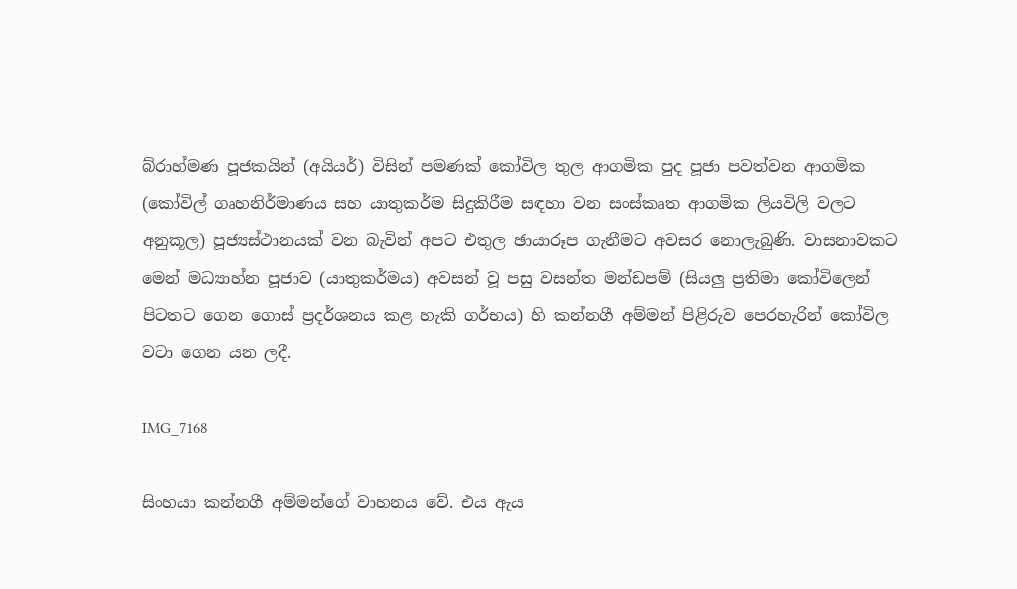බ්රාහ්මණ පූජකයින් (අයියර්) විසින් පමණක් කෝවිල තුල ආගමික පුද පූජා පවත්වන ආගමික (කෝවිල් ගෘහනිර්මාණය සහ යාතුකර්ම සිදුකිරීම සඳහා වන සංස්කෘත ආගමික ලියවිලි වලට අනුකූල) පූජ්‍යස්ථානයක් වන බැවින් අපට එතුල ඡායාරූප ගැනීමට අවසර නොලැබුණි. වාසනාවකට මෙන් මධ්‍යාහ්න පූජාව (යාතුකර්මය) අවසන් වූ පසු වසන්ත මන්ඩපම් (සියලු ප්‍රතිමා කෝවිලෙන් පිටතට ගෙන ගොස් ප්‍රදර්ශනය කළ හැකි ගර්භය) හි කන්නගී අම්මන් පිළිරුව පෙරහැරින් කෝවිල වටා ගෙන යන ලදී.

IMG_7168

සිංහයා කන්නගී අම්මන්ගේ වාහනය වේ. එය ඇය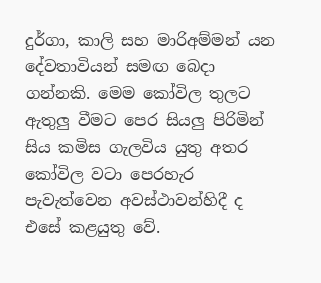දුර්ගා, කාලි සහ මාරිඅම්මන් යන දේවතාවියන් සමඟ බෙදා ගන්නකි. මෙම කෝවිල තුලට ඇතුලු වීමට පෙර සියලු පිරිමින් සිය කමිස ගැලවිය යුතු අතර කෝවිල වටා පෙරහැර පැවැත්වෙන අවස්ථාවන්හිදී ද එසේ කළයුතු වේ.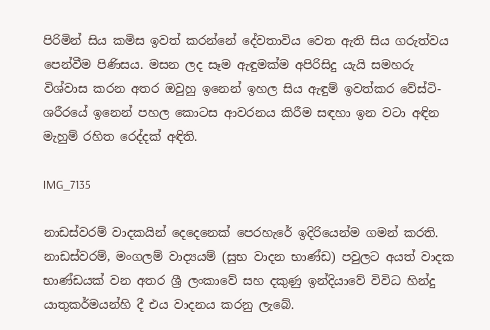පිරිමින් සිය කමිස ඉවත් කරන්නේ දේවතාවිය වෙත ඇති සිය ගරුත්වය පෙන්වීම පිණිසය. මසන ලද සෑම ඇඳුමක්ම අපිරිසිදු යැයි සමහරු විශ්වාස කරන අතර ඔවුහු ඉනෙන් ඉහල සිය ඇඳුම් ඉවත්කර වේස්ටි- ශරීරයේ ඉනෙන් පහල කොටස ආවරනය කිරීම සඳහා ඉන වටා අඳින මැහුම් රහිත රෙද්දක් අඳිති.

IMG_7135

නාඩස්වරම් වාදකයින් දෙදෙනෙක් පෙරහැරේ ඉදිරියෙන්ම ගමන් කරති. නාඩස්වරම්, මංගලම් වාද්‍යයම් (සුභ වාදන භාණ්ඩ) පවුලට අයත් වාදක භාණ්ඩයක් වන අතර ශ්‍රී ලංකාවේ සහ දකුණු ඉන්දියාවේ විවිධ හින්දු යාතුකර්මයන්හි දී එය වාදනය කරනු ලැබේ.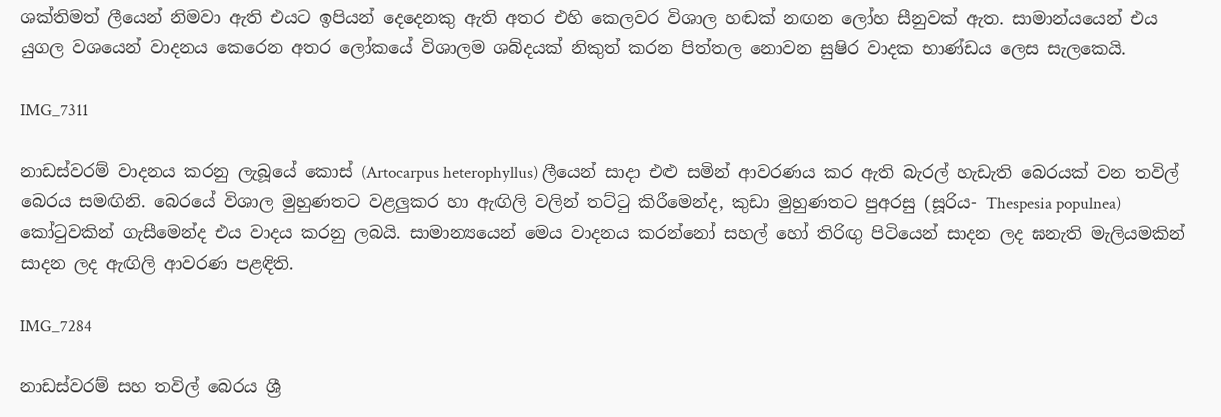ශක්තිමත් ලීයෙන් නිමවා ඇති එයට ඉපියන් දෙදෙනකු ඇති අතර එහි කෙලවර විශාල හඬක් නඟන ලෝහ සීනුවක් ඇත. සාමාන්යයෙන් එය යුගල වශයෙන් වාදනය කෙරෙන අතර ලෝකයේ විශාලම ශබ්දයක් නිකුත් කරන පිත්තල නොවන සුෂිර වාදක භාණ්ඩය ලෙස සැලකෙයි.

IMG_7311

නාඩස්වරම් වාදනය කරනු ලැබූයේ කොස් (Artocarpus heterophyllus) ලීයෙන් සාදා එළු සමින් ආවරණය කර ඇති බැරල් හැඩැති බෙරයක් වන තවිල් බෙරය සමඟිනි. බෙරයේ විශාල මුහුණතට වළලුකර හා ඇඟිලි වලින් තට්ටු කිරීමෙන්ද, කුඩා මුහුණතට පුඅරසු (සූරිය- Thespesia populnea) කෝටුවකින් ගැසීමෙන්ද එය වාදය කරනු ලබයි. සාමාන්‍යයෙන් මෙය වාදනය කරන්නෝ සහල් හෝ තිරිඟු පිටියෙන් සාදන ලද ඝනැති මැලියමකින් සාදන ලද ඇඟිලි ආවරණ පළඳිති.

IMG_7284

නාඩස්වරම් සහ තවිල් බෙරය ශ්‍රී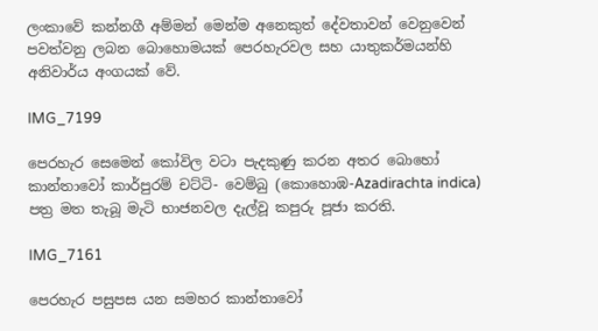ලංකාවේ කන්නගී අම්මන් මෙන්ම අනෙකුත් දේවතාවන් වෙනුවෙන් පවත්වනු ලබන බොහොමයක් පෙරහැරවල සහ යාතුකර්මයන්හි අනිවාර්ය අංගයක් වේ.

IMG_7199

පෙරහැර සෙමෙන් කෝවිල වටා පැදකුණු කරන අතර බොහෝ කාන්තාවෝ කාර්පුරම් චට්ටි- වෙම්බු (කොහොඹ-Azadirachta indica) පත්‍ර මත තැබූ මැටි භාජනවල දැල්වූ කපුරු පූජා කරති.

IMG_7161

පෙරහැර පසුපස යන සමහර කාන්තාවෝ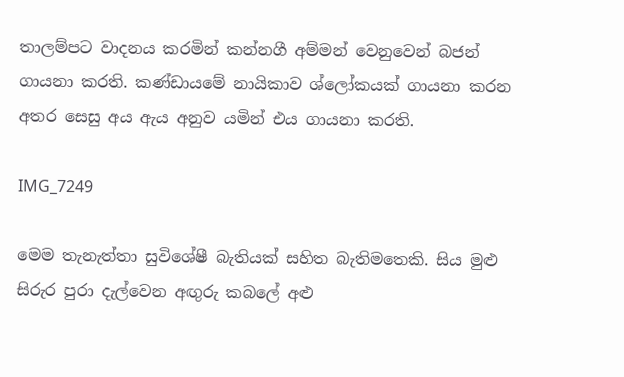තාලම්පට වාදනය කරමින් කන්නගී අම්මන් වෙනුවෙන් බජන් ගායනා කරති. කණ්ඩායමේ නායිකාව ශ්ලෝකයක් ගායනා කරන අතර සෙසු අය ඇය අනුව යමින් එය ගායනා කරති.

IMG_7249

මෙම තැනැත්තා සුවිශේෂී බැතියක් සහිත බැතිමතෙකි. සිය මුළු සිරුර පුරා දැල්වෙන අඟුරු කබලේ අළු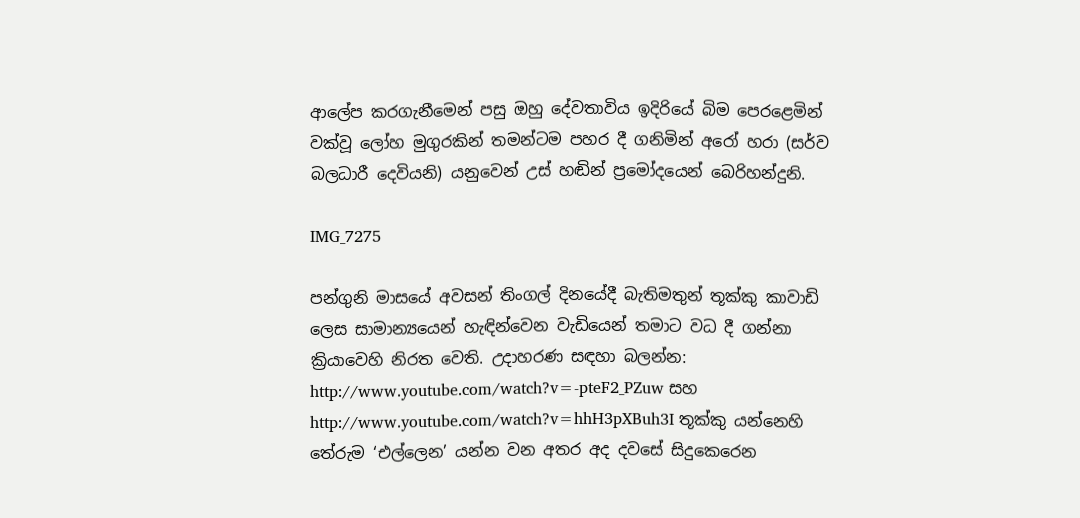ආලේප කරගැනීමෙන් පසු ඔහු දේවතාවිය ඉදිරියේ බිම පෙරළෙමින් වක්වූ ලෝහ මුගුරකින් තමන්ටම පහර දී ගනිමින් අරෝ හරා (සර්ව බලධාරී දෙවියනි) යනුවෙන් උස් හඬින් ප්‍රමෝදයෙන් බෙරිහන්දුනි.

IMG_7275

පන්ගුනි මාසයේ අවසන් තිංගල් දිනයේදී බැතිමතුන් තූක්කු කාවාඩි ලෙස සාමාන්‍යයෙන් හැඳින්වෙන වැඩියෙන් තමාට වධ දී ගන්නා ක්‍රියාවෙහි නිරත වෙති. උදාහරණ සඳහා බලන්න: http://www.youtube.com/watch?v=-pteF2_PZuw සහ http://www.youtube.com/watch?v=hhH3pXBuh3I තූක්කු යන්නෙහි තේරුම ‘එල්ලෙන’ යන්න වන අතර අද දවසේ සිදුකෙරෙන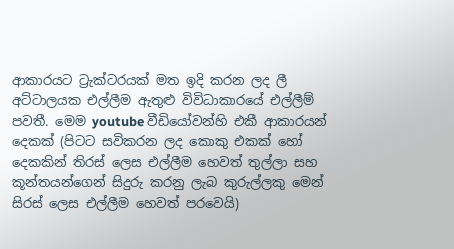ආකාරයට ට්‍රැක්ටරයක් මත ඉදි කරන ලද ලී අට්ටාලයක එල්ලීම ඇතුළු විවිධාකාරයේ එල්ලීම් පවතී. මෙම youtube වීඩියෝවන්හි එකී ආකාරයන් දෙකක් (පිටට සවිකරන ලද කොකු එකක් හෝ දෙකකින් තිරස් ලෙස එල්ලීම හෙවත් තුල්ලා සහ කූන්තයන්ගෙන් සිදුරු කරනු ලැබ කුරුල්ලකු මෙන් සිරස් ලෙස එල්ලීම හෙවත් පරවෙයි)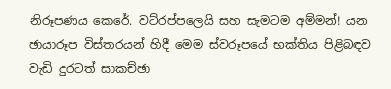නිරූපණය කෙරේ. වට්රප්පලෙයි සහ සැමටම අම්මන්! යන ඡායාරූප විස්තරයන් හිදී මෙම ස්වරූපයේ භක්තිය පිළිබඳව වැඩි දුරටත් සාකච්ඡා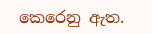කෙරෙනු ඇත.